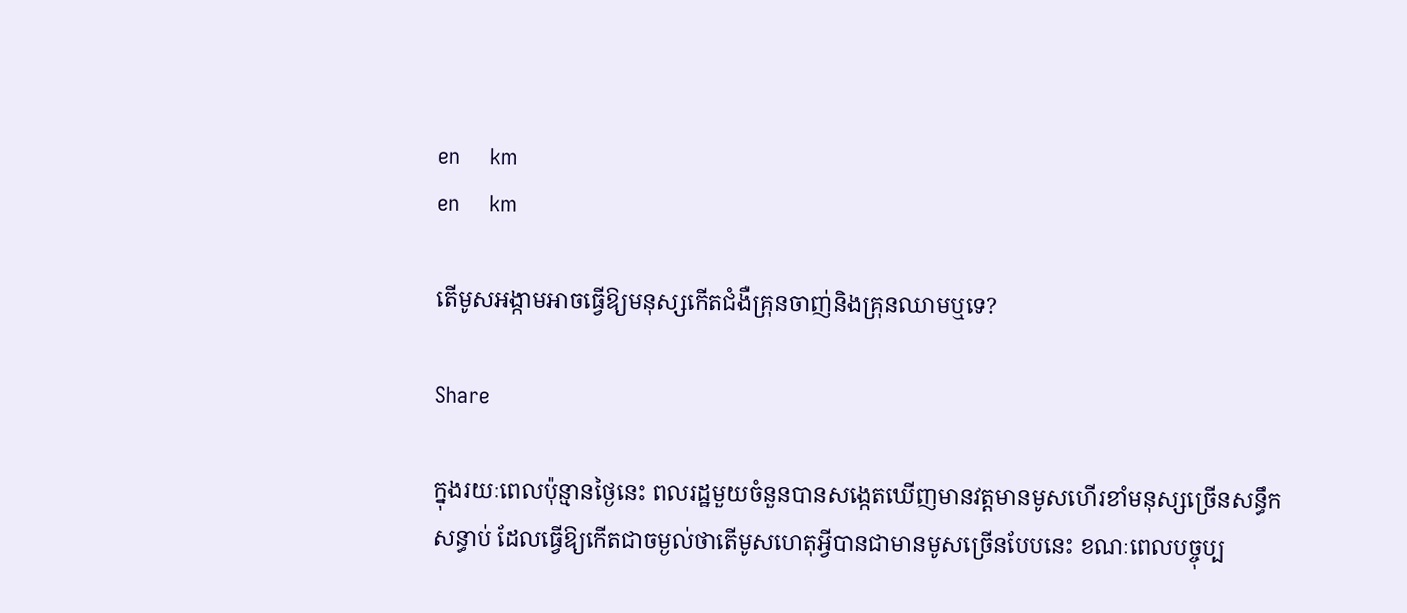en     km
en     km

តើមូសអង្កាមអាចធ្វើឱ្យមនុស្សកើតជំងឺគ្រុនចាញ់និងគ្រុនឈាមឬទេ?

Share

ក្នុងរយៈពេលប៉ុន្មានថ្ងៃនេះ ពលរដ្ឋមួយចំនួនបានសង្កេតឃើញមានវត្តមានមូសហើរខាំមនុស្សច្រើនសន្ធឹកសន្ធាប់ ដែលធ្វើឱ្យកើតជាចម្ងល់ថាតើមូសហេតុអ្វីបានជាមានមូសច្រើនបែបនេះ ខណៈពេលបច្ចុប្ប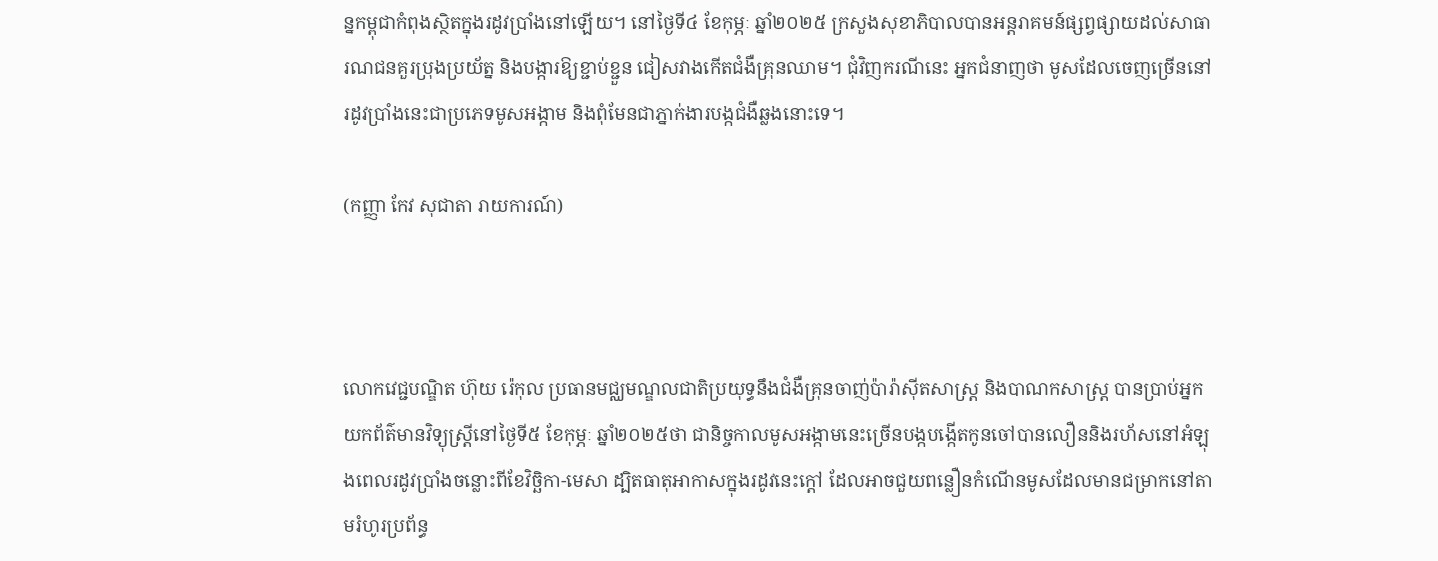ន្នកម្ពុជាកំពុងស្ថិតក្នុងរដូវប្រាំងនៅឡើយ។ នៅថ្ងៃទី៤ ខែកុម្ភៈ ឆ្នាំ២០២៥ ក្រសួងសុខាភិបាលបានអន្តរាគមន៍ផ្សព្វផ្សាយដល់សាធារណជនគួរប្រុងប្រយ័ត្ន និងបង្ការឱ្យខ្ជាប់ខ្ជួន ជៀសវាងកើតជំងឺគ្រុនឈាម។ ជុំវិញករណីនេះ អ្នកជំនាញថា មូសដែលចេញច្រើននៅរដូវប្រាំងនេះជាប្រភេទមូសអង្កាម និងពុំមែនជាភ្នាក់ងារបង្កជំងឺឆ្លងនោះទេ។

(កញ្ញា កែវ សុជាតា រាយការណ៍)



លោកវេជ្ជបណ្ឌិត ហ៊ុយ រ៉េកុល ប្រធានមជ្ឈមណ្ឌលជាតិប្រយុទ្ធនឹងជំងឺគ្រុនចាញ់ប៉ារ៉ាស៊ីតសាស្ត្រ និងបាណកសាស្ត្រ បានប្រាប់អ្នកយកព័ត៌មានវិទ្យុស្រ្តីនៅថ្ងៃទី៥ ខែកុម្ភៈ ឆ្នាំ២០២៥ថា ជានិច្ចកាលមូសអង្កាមនេះច្រើនបង្កបង្កើតកូនចៅបានលឿននិងរហ័សនៅអំឡុងពេលរដូវប្រាំងចន្លោះពីខែវិច្ឆិកា-មេសា ដ្បិតធាតុអាកាសក្នុងរដូវនេះក្តៅ ដែលអាចជួយពន្លឿនកំណើនមូសដែលមានជម្រាកនៅតាមរំហូរប្រព័ន្ធ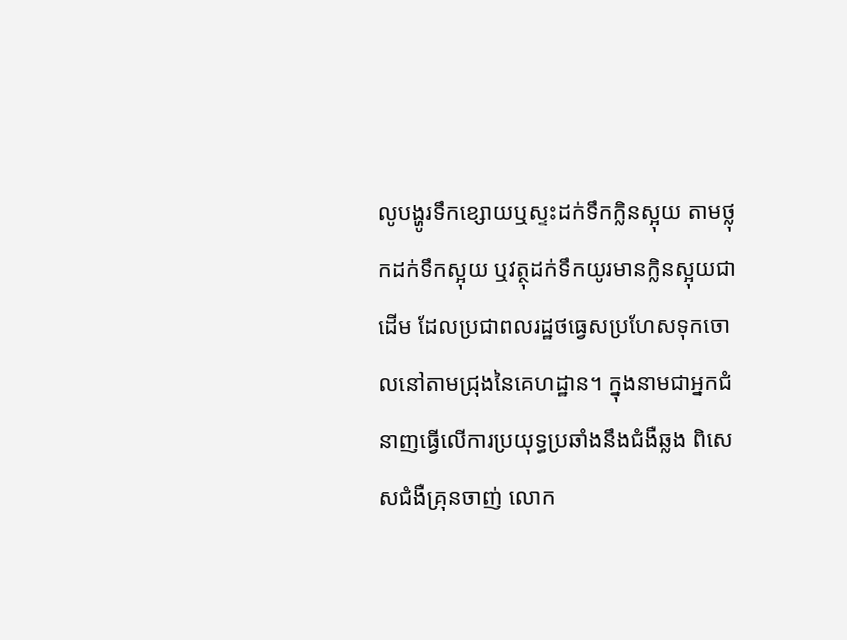លូបង្ហូរទឹកខ្សោយឬស្ទះដក់ទឹកក្លិនស្អុយ តាមថ្លុកដក់ទឹកស្អុយ ឬវត្ថុដក់ទឹកយូរមានក្លិនស្អុយជាដើម ដែលប្រជាពលរដ្ឋថធ្វេសប្រហែសទុកចោលនៅតាមជ្រុងនៃគេហដ្ឋាន។ ក្នុងនាមជាអ្នកជំនាញធ្វើលើការប្រយុទ្ធប្រឆាំងនឹងជំងឺឆ្លង ពិសេសជំងឺគ្រុនចាញ់ លោក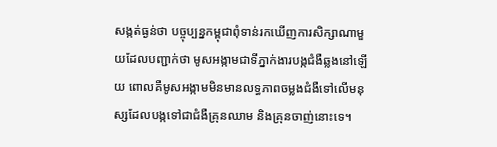សង្កត់ធ្ងន់ថា បច្ចុប្បន្នកម្ពុជាពុំទាន់រកឃើញការសិក្សាណាមួយដែលបញ្ជាក់ថា មូសអង្កាមជាទីភ្នាក់ងារបង្កជំងឺឆ្លងនៅឡើយ ពោលគឺមូសអង្កាមមិនមានលទ្ធភាពចម្លងជំងឺទៅលើមនុស្សដែលបង្កទៅជាជំងឺគ្រុនឈាម និងគ្រុនចាញ់នោះទេ។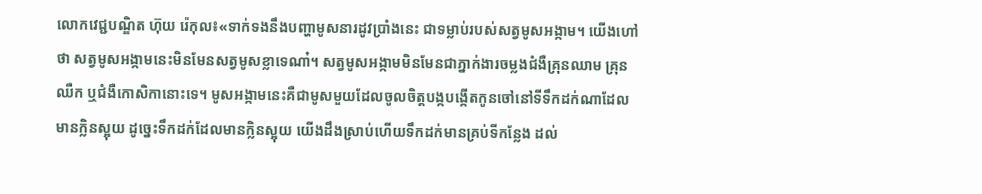លោកវេជ្ជបណ្ឌិត ហ៊ុយ រ៉េកុល៖«ទាក់ទងនឹងបញ្ហាមូសនារដូវប្រាំងនេះ ជាទម្លាប់របស់សត្វមូសអង្កាម។ យើងហៅថា សត្វមូសអង្កាមនេះមិនមែនសត្វមូសខ្លាទេណា៎។ សត្វមូសអង្កាមមិនមែនជាភ្នាក់ងារចម្លងជំងឺគ្រុនឈាម គ្រុនឈឺក ឬជំងឺកោសិកានោះទេ។ មូសអង្កាមនេះគឺជាមូសមួយដែលចូលចិត្តបង្កបង្កើតកូនចៅនៅទីទឹកដក់ណាដែលមានក្លិនស្អុយ ដូច្នេះទឹកដក់ដែលមានក្លិនស្អុយ យើងដឹងស្រាប់ហើយទឹកដក់មានគ្រប់ទីកន្លែង ដល់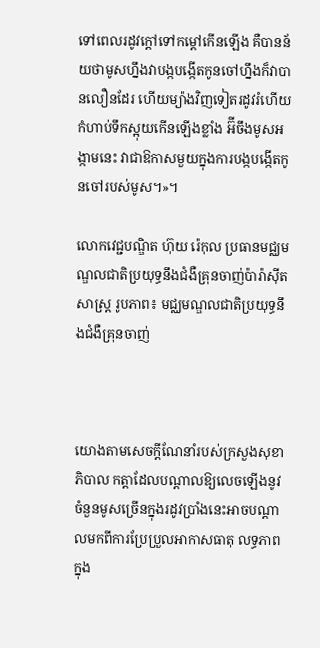ទៅពេលរដូវក្តៅទៅកម្តៅកើនឡើង គឺបានន័យថាមូសហ្នឹងវាបង្កបង្កើតកូនចៅហ្នឹងក៏វាបានលឿនដែរ ហើយម្យ៉ាងវិញទៀតរដូវរំហើយកំហាប់ទឹកស្អុយកើនឡើងខ្លាំង អ៊‌ីចឹងមូសអង្កាមនេះ វាជាឱកាសមួយក្នុងការបង្កបង្កើតកូនចៅរបស់មូស។»។

លោកវេជ្ជបណ្ឌិត ហ៊ុយ រ៉េកុល ប្រធានមជ្ឈមណ្ឌលជាតិប្រយុទ្ធនឹងជំងឺគ្រុនចាញ់ប៉ារ៉ាស៊ីតសាស្ត្រ រូបភាព៖ មជ្ឈមណ្ឌលជាតិប្រយុទ្ធនឹងជំងឺគ្រុនចាញ់



យោងតាមសេចក្តីណែនាំរបស់ក្រសួងសុខាភិបាល កត្តាដែលបណ្តាលឱ្យលេចឡើងនូវចំនួនមូសច្រើនក្នុងរដូវប្រាំងនេះអាចបណ្តាលមកពីការប្រែប្រួលអាកាសធាតុ លទ្ធភាពក្នុង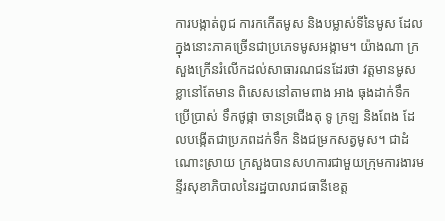ការបង្កាត់ពូជ ការកកើតមូស និងបម្លាស់ទីនៃមូស ដែលក្នុងនោះភាគច្រើនជាប្រភេទមូសអង្កាម។ យ៉ាងណា ក្រសួងក្រើនរំលើកដល់សាធារណជនដែរថា វត្តមានមូសខ្លានៅតែមាន ពិសេសនៅតាមពាង អាង ធុងដាក់ទឹកប្រើប្រាស់ ទឹកថូផ្កា ចានទ្រជើងតុ ទូ ក្រឡ និងពែង ដែលបង្កើតជាប្រភពដក់ទឹក និងជម្រកសត្វមូស។ ជាដំណោះស្រាយ ក្រសួងបានសហការជាមួយក្រុមការងារមន្ទីរសុខាភិបាលនៃរដ្ឋបាលរាជធានីខេត្ត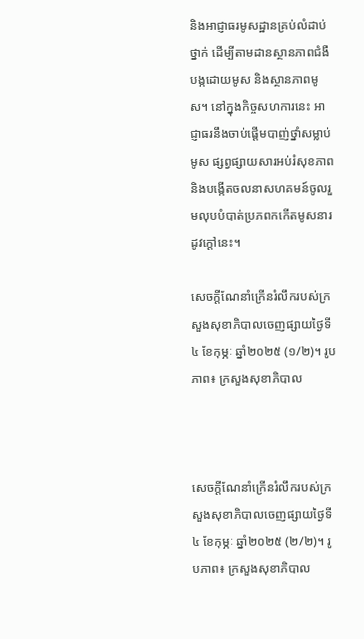និងអាជ្ញាធរមូសដ្ឋានគ្រប់លំដាប់ថ្នាក់ ដើម្បីតាមដានស្ថានភាពជំងឺបង្កដោយមូស និងស្ថានភាពមូស។ នៅក្នុងកិច្ចសហការនេះ អាជ្ញាធរនឹងចាប់ផ្តើមបាញ់ថ្នាំសម្លាប់មូស ផ្សព្វផ្សាយសារអប់រំសុខភាព និងបង្កើតចលនាសហគមន៍ចូលរួមលុបបំបាត់ប្រភពកកើតមូសនារដូវក្តៅនេះ។

សេចក្តីណែនាំក្រើនរំលឹករបស់ក្រសួងសុខាភិបាលចេញផ្សាយថ្ងៃទី៤ ខែកុម្ភៈ ឆ្នាំ២០២៥ (១/២)។ រូបភាព៖ ក្រសួងសុខាភិបាល



សេចក្តីណែនាំក្រើនរំលឹករបស់ក្រសួងសុខាភិបាលចេញផ្សាយថ្ងៃទី៤ ខែកុម្ភៈ ឆ្នាំ២០២៥ (២/២)។ រូបភាព៖ ក្រសួងសុខាភិបាល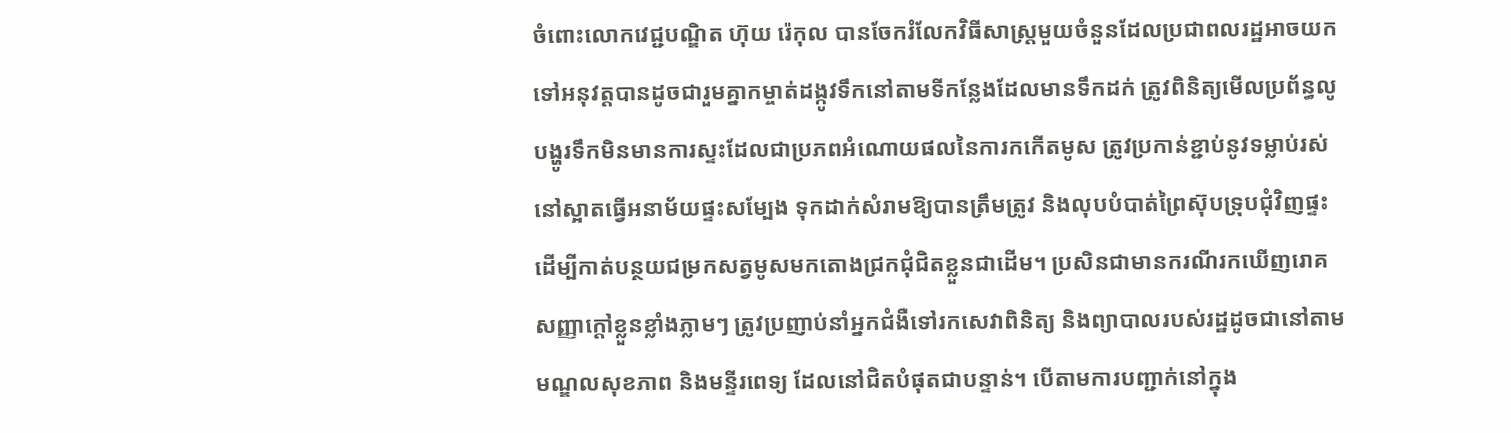ចំពោះលោកវេជ្ជបណ្ឌិត ហ៊ុយ រ៉េកុល បានចែករំលែកវិធីសាស្រ្តមួយចំនួនដែលប្រជាពលរដ្ឋអាចយកទៅអនុវត្តបានដូចជារួមគ្នាកម្ចាត់ដង្កូវទឹកនៅតាមទីកន្លែងដែលមានទឹកដក់ ត្រូវពិនិត្យមើលប្រព័ន្ធលូបង្ហូរទឹកមិនមានការស្ទះដែលជាប្រភពអំណោយផលនៃការកកើតមូស ត្រូវប្រកាន់ខ្ជាប់នូវទម្លាប់រស់នៅស្អាតធ្វើអនាម័យផ្ទះសម្បែង ទុកដាក់សំរាមឱ្យបានត្រឹមត្រូវ និងលុបបំបាត់ព្រៃស៊ុបទ្រុបជុំវិញផ្ទះដើម្បីកាត់បន្ថយជម្រកសត្វមូសមកតោងជ្រកជុំជិតខ្លួនជាដើម។ ប្រសិនជាមានករណីរកឃើញរោគសញ្ញាក្តៅខ្លួនខ្លាំងភ្លាមៗ ត្រូវប្រញាប់នាំអ្នកជំងឺទៅរកសេវាពិនិត្យ និងព្យាបាលរបស់រដ្ឋដូចជានៅតាមមណ្ឌលសុខភាព និងមន្ទីរពេទ្យ ដែលនៅជិតបំផុតជាបន្ទាន់។ បើតាមការបញ្ជាក់នៅក្នុង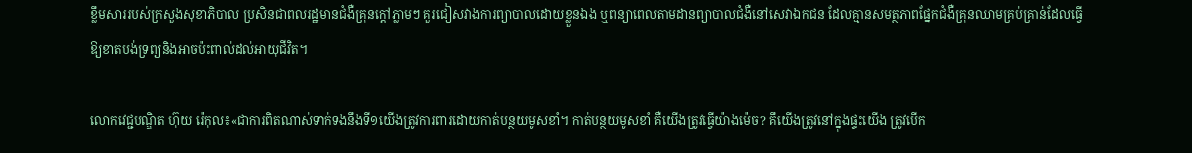ខ្លឹមសាររបស់ក្រសួងសុខាភិបាល ប្រសិនជាពលរដ្ឋមានជំងឺគ្រុនក្តៅភ្លាមៗ គួរជៀសវាងការព្យាបាលដោយខ្លួនឯង ឬពន្យាពេលតាមដានព្យាបាលជំងឺនៅសេវាឯកជន ដែលគ្មានសមត្ថភាពផ្នែកជំងឺគ្រុនឈាមគ្រប់គ្រាន់ដែលធ្វើឱ្យខាតបង់ទ្រព្យនិងអាចប៉ះពាល់ដល់អាយុជីវិត។

លោកវេជ្ជបណ្ឌិត ហ៊ុយ រ៉េកុល៖«ជាការពិតណាស់ទាក់ទងនឹងទី១យើងត្រូវការពារដោយកាត់បន្ថយមូសខាំ។ កាត់បន្ថយមូសខាំ គឺយើងត្រូវធ្វើយ៉ាងម៉េច? គឹយើងត្រូវនៅក្នុងផ្ទះយើង ត្រូវបើក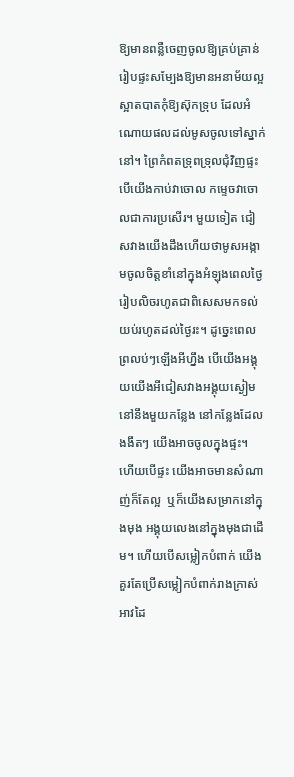ឱ្យមានពន្លឺចេញចូលឱ្យគ្រប់គ្រាន់ រៀបផ្ទះសម្បែងឱ្យមានអនាម័យល្អស្អាតបាតកុំឱ្យស៊ុកទ្រុប ដែលអំណោយផលដល់មូសចូលទៅស្នាក់នៅ។ ព្រៃកំពតទ្រុពទ្រុលជុំវិញផ្ទះ បើយើងកាប់វាចោល កម្ទេចវាចោលជាការប្រសើរ។ មួយទៀត ជៀសវាងយើងដឹងហើយថាមូសអង្កាមចូលចិត្តខាំនៅក្នុងអំឡុងពេលថ្ងៃរៀបលិចរហូតជាពិសេសមកទល់យប់រហូតដល់ថ្ងៃរះ។ ដូច្នេះពេលព្រលប់ៗឡើងអីហ្នឹង បើយើងអង្គុយយើងអីជៀសវាងអង្គុយស្ងៀមនៅនឹងមួយកន្លែង នៅកន្លែងដែលងងឹតៗ យើងអាចចូលក្នុងផ្ទះ។ ហើយបើផ្ទះ យើងអាចមានសំណាញ់ក៏តែល្អ  ឬក៏យើងសម្រាកនៅក្នុងមុង អង្គុយលេងនៅក្នុងមុងជាដើម។ ហើយបើសម្លៀកបំពាក់ យើងគួរតែប្រើសម្លៀកបំពាក់រាងក្រាស់ អាវដៃ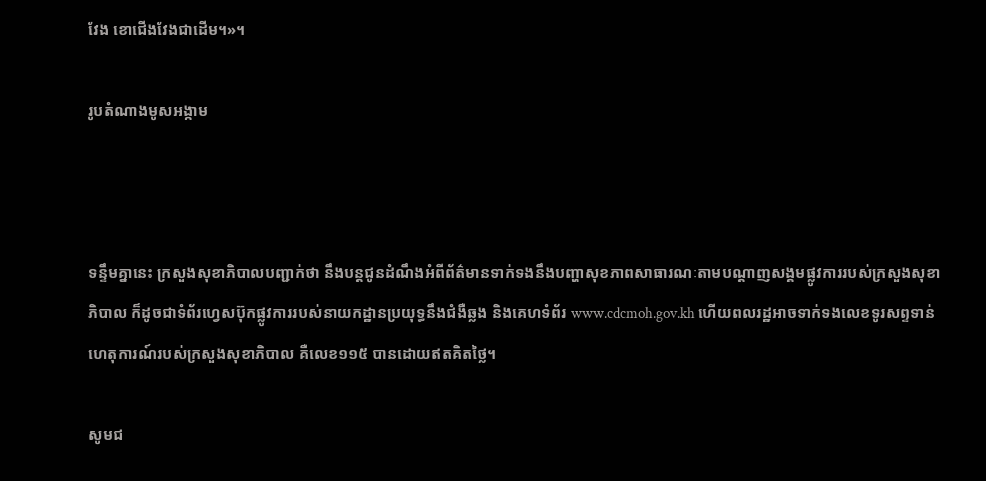វែង ខោជើងវែងជាដើម។»។

រូបតំណាងមូសអង្កាម



ទន្ទឹមគ្នានេះ ក្រសួងសុខាភិបាលបញ្ជាក់ថា នឹងបន្តជូនដំណឹងអំពីព័ត៌មានទាក់ទងនឹងបញ្ហាសុខភាពសាធារណៈតាមបណ្តាញសង្គមផ្លូវការរបស់ក្រសួងសុខាភិបាល ក៏ដូចជាទំព័រហ្វេសប៊ុកផ្លូវការរបស់នាយកដ្ឋានប្រយុទ្ធនឹងជំងឺឆ្លង និងគេហទំព័រ www.cdcmoh.gov.kh ហើយពលរដ្ឋអាចទាក់ទងលេខទូរសព្ទទាន់ហេតុការណ៍របស់ក្រសួងសុខាភិបាល គឺលេខ១១៥ បានដោយឥតគិតថ្លៃ។

សូមជ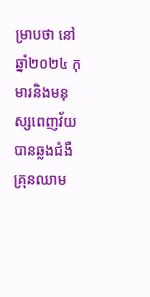ម្រាបថា នៅឆ្នាំ២០២៤ កុមារនិងមនុស្សពេញវ័យបានឆ្លងជំងឺគ្រុនឈាម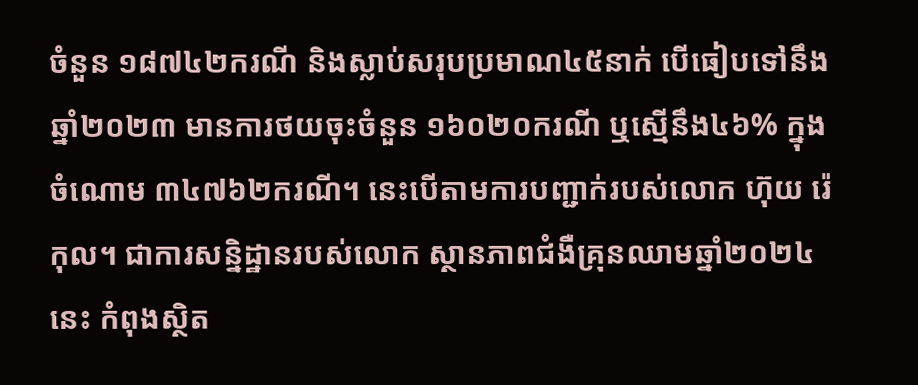ចំនួន ១៨៧៤២ករណី និងស្លាប់សរុបប្រមាណ៤៥នាក់ បើធៀបទៅនឹងឆ្នាំ២០២៣ មានការថយចុះចំនួន ១៦០២០ករណី ឬស្មើនឹង៤៦% ក្នុងចំណោម ៣៤៧៦២ករណី។ នេះបើតាមការបញ្ជាក់របស់លោក ហ៊ុយ រ៉េកុល។ ជាការសន្និដ្ឋានរបស់លោក ស្ថានភាពជំងឺគ្រុនឈាមឆ្នាំ២០២៤នេះ កំពុងស្ថិត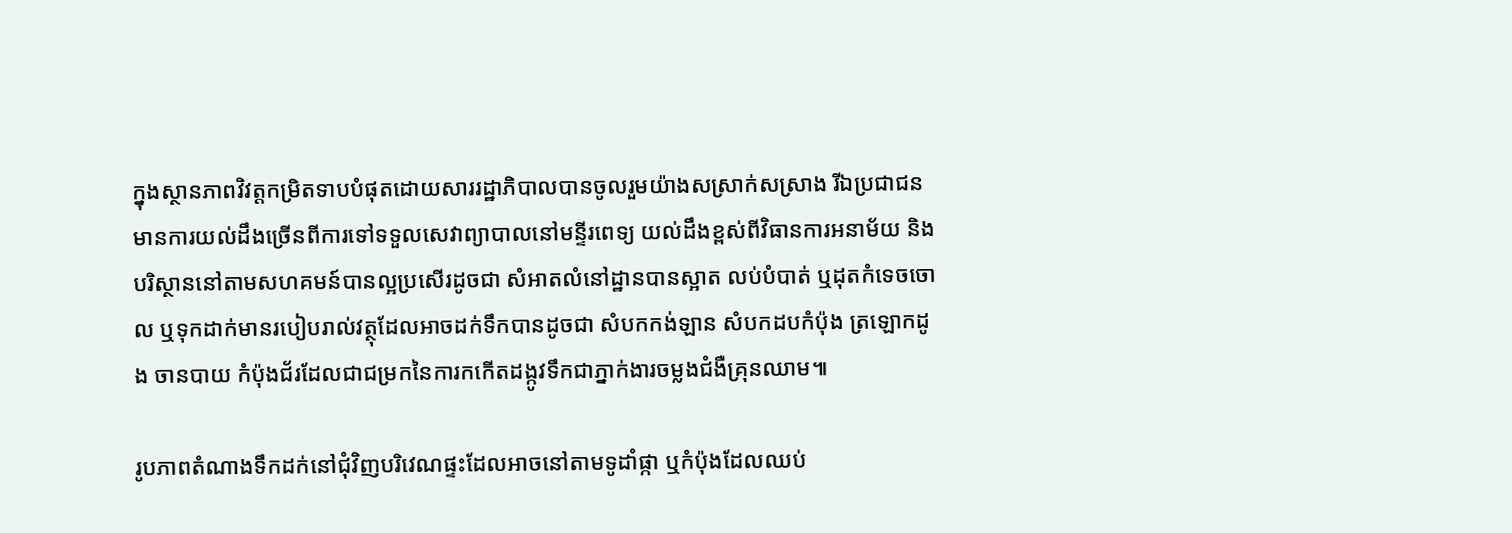ក្នុងស្ថានភាពវិវត្តកម្រិតទាបបំផុតដោយសាររដ្ឋាភិបាលបានចូលរួមយ៉ាងសស្រាក់សស្រាង រីឯប្រជាជនមានការយល់ដឹងច្រើនពីការទៅទទួលសេវាព្យាបាលនៅមន្ទីរពេទ្យ យល់ដឹងខ្ពស់ពីវិធានការអនាម័យ និងបរិស្ថាននៅតាមសហគមន៍បានល្អប្រសើរដូចជា សំអាតលំនៅដ្ឋានបានស្អាត លប់បំបាត់ ឬដុតកំទេចចោល ឬទុកដាក់មានរបៀបរាល់វត្ថុដែលអាចដក់ទឹកបានដូចជា សំបកកង់ឡាន សំបកដបកំប៉ុង ត្រឡោកដូង ចានបាយ កំប៉ុងជ័រដែលជាជម្រកនៃការកកើតដង្កូវទឹកជាភ្នាក់ងារចម្លងជំងឺគ្រុនឈាម៕

រូបភាពតំណាងទឹកដក់នៅជុំវិញបរិវេណផ្ទះដែលអាចនៅតាមទូដាំផ្កា ឬកំប៉ុងដែលឈប់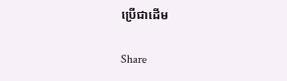ប្រើជាដើម

Share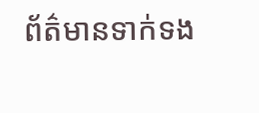ព័ត៌មានទាក់ទង